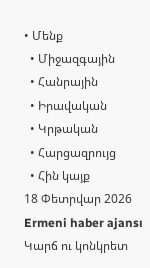• Մենք
  • Միջազգային
  • Հանրային
  • Իրավական
  • Կրթական
  • Հարցազրույց
  • Հին կայք
18 Փետրվար 2026
Ermeni haber ajansı
Կարճ ու կոնկրետ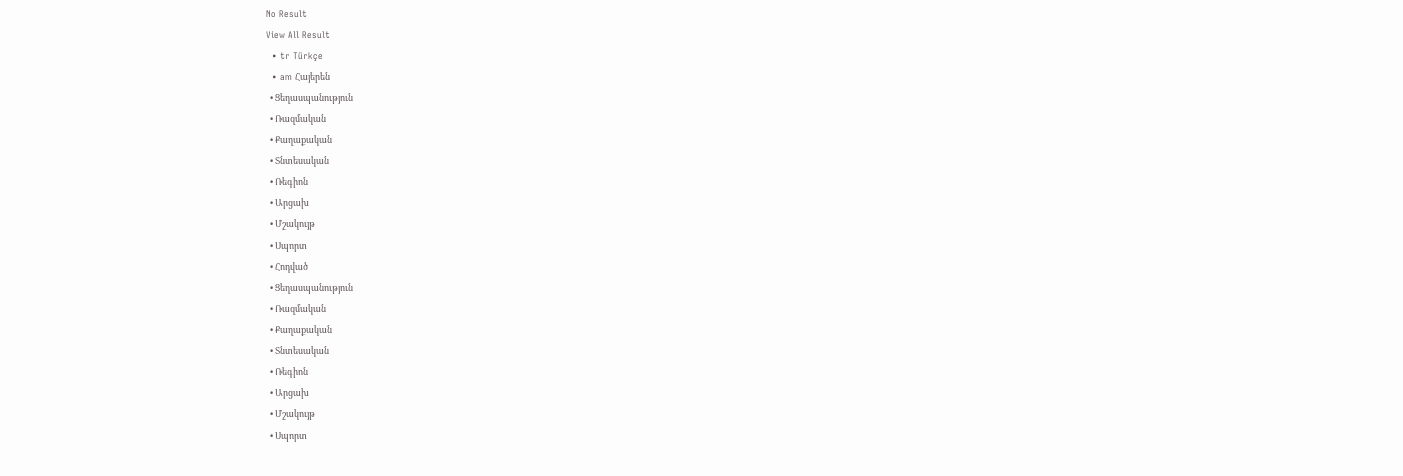No Result
View All Result
  • tr Türkçe
  • am Հայերեն
  • Ցեղասպանություն
  • Ռազմական
  • Քաղաքական
  • Տնտեսական
  • Ռեգիոն
  • Արցախ
  • Մշակույթ
  • Սպորտ
  • Հոդված
  • Ցեղասպանություն
  • Ռազմական
  • Քաղաքական
  • Տնտեսական
  • Ռեգիոն
  • Արցախ
  • Մշակույթ
  • Սպորտ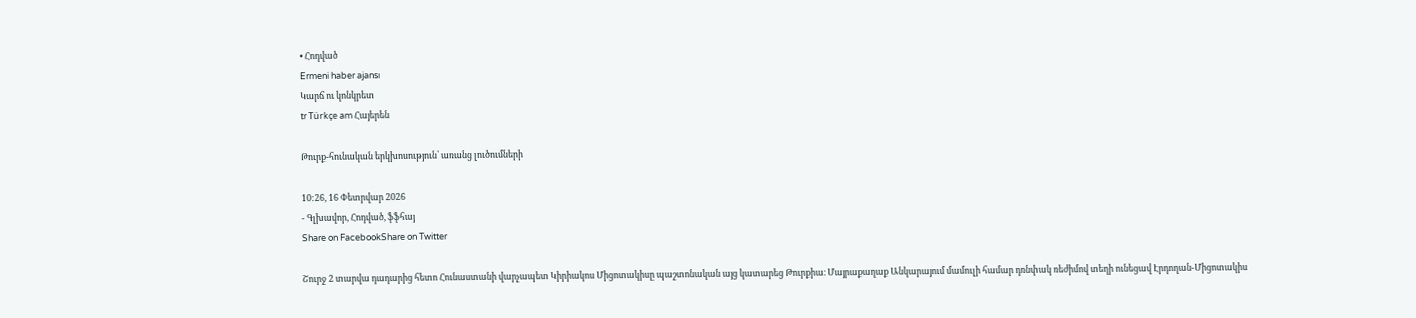• Հոդված
Ermeni haber ajansı
Կարճ ու կոնկրետ
tr Türkçe am Հայերեն

Թուրք-հունական երկխոսություն՝ առանց լուծումների

10:26, 16 Փետրվար 2026
- Գլխավոր, Հոդված, ֆֆհայ
Share on FacebookShare on Twitter

Շուրջ 2 տարվա դադարից հետո Հունաստանի վարչապետ Կիրիակոս Միցոտակիսը պաշտոնական այց կատարեց Թուրքիա։ Մայրաքաղաք Անկարայում մամուլի համար դռնփակ ռեժիմով տեղի ունեցավ Էրդողան-Միցոտակիս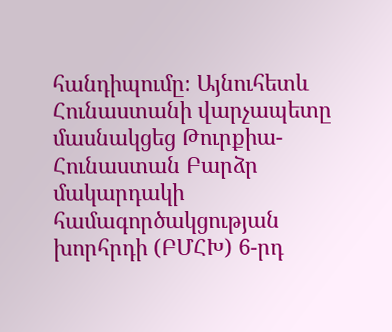հանդիպումը։ Այնուհետև Հունաստանի վարչապետը մասնակցեց Թուրքիա-Հունաստան Բարձր մակարդակի համագործակցության խորհրդի (ԲՄՀԽ) 6-րդ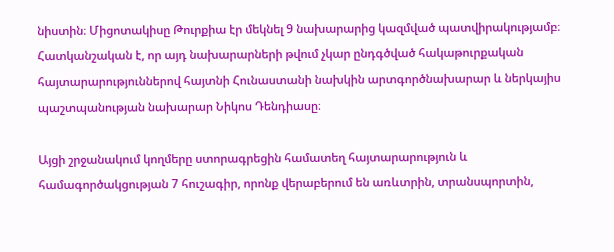նիստին։ Միցոտակիսը Թուրքիա էր մեկնել 9 նախարարից կազմված պատվիրակությամբ։ Հատկանշական է, որ այդ նախարարների թվում չկար ընդգծված հակաթուրքական հայտարարություններով հայտնի Հունաստանի նախկին արտգործնախարար և ներկայիս պաշտպանության նախարար Նիկոս Դենդիասը։

Այցի շրջանակում կողմերը ստորագրեցին համատեղ հայտարարություն և համագործակցության 7 հուշագիր, որոնք վերաբերում են առևտրին, տրանսպորտին,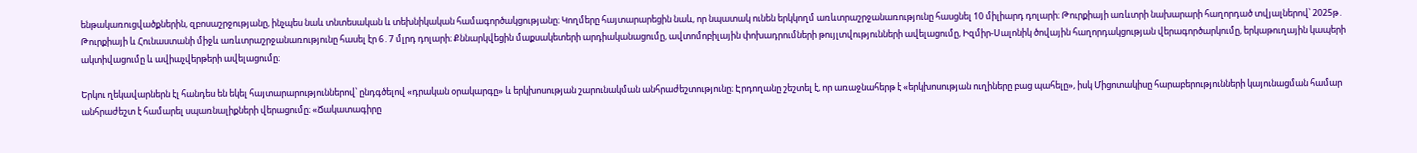ենթակառուցվածքներին, զբոսաշրջությանը, ինչպես նաև տնտեսական և տեխնիկական համագործակցությանը։ Կողմերը հայտարարեցին նաև, որ նպատակ ունեն երկկողմ առևտրաշրջանառությունը հասցնել 10 միլիարդ դոլարի։ Թուրքիայի առևտրի նախարարի հաղորդած տվյալներով՝ 2025թ․ Թուրքիայի և Հունաստանի միջև առևտրաշրջանառությունը հասել էր 6․7 մլրդ դոլարի։ Քննարկվեցին մաքսակետերի արդիականացումը, ավտոմոբիլային փոխադրումների թույլտվությունների ավելացումը, Իզմիր-Սալոնիկ ծովային հաղորդակցության վերագործարկումը, երկաթուղային կապերի ակտիվացումը և ավիաչվերթերի ավելացումը։

Երկու ղեկավարներն էլ հանդես են եկել հայտարարություններով՝ ընդգծելով «դրական օրակարգը» և երկխոսության շարունակման անհրաժեշտությունը։ Էրդողանը շեշտել է, որ առաջնահերթ է «երկխոսության ուղիները բաց պահելը», իսկ Միցոտակիսը հարաբերությունների կայունացման համար անհրաժեշտ է համարել սպառնալիքների վերացումը։ «Ճակատագիրը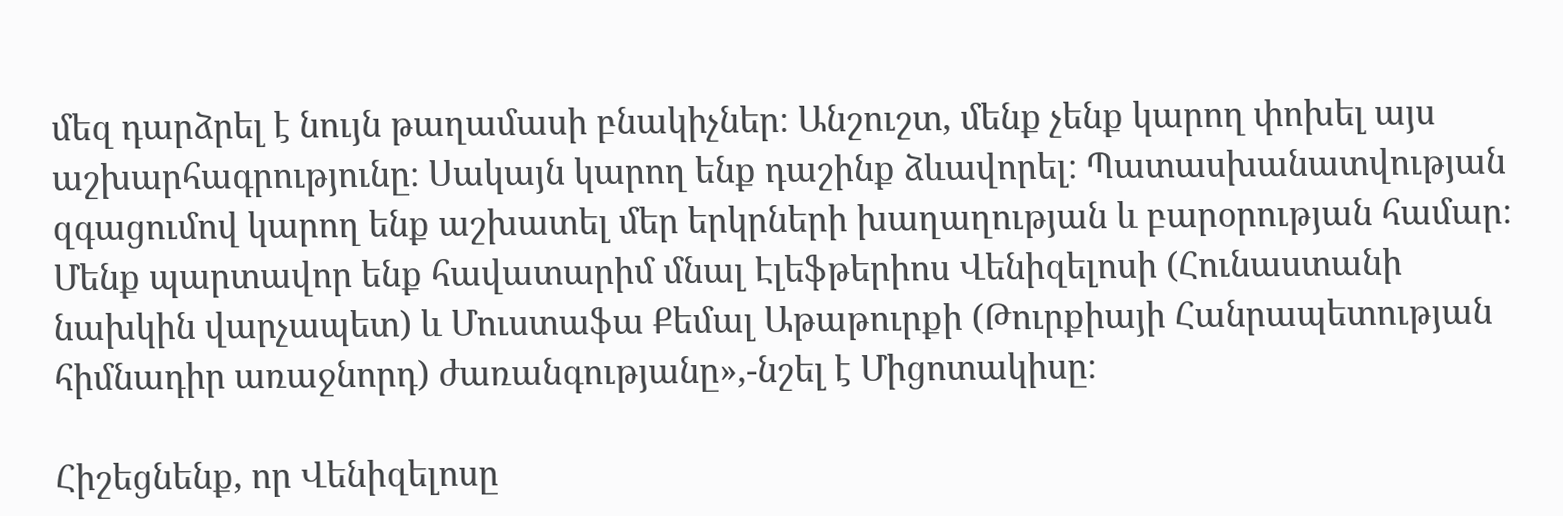մեզ դարձրել է նույն թաղամասի բնակիչներ։ Անշուշտ, մենք չենք կարող փոխել այս աշխարհագրությունը։ Սակայն կարող ենք դաշինք ձևավորել։ Պատասխանատվության զգացումով կարող ենք աշխատել մեր երկրների խաղաղության և բարօրության համար։ Մենք պարտավոր ենք հավատարիմ մնալ Էլեֆթերիոս Վենիզելոսի (Հունաստանի նախկին վարչապետ) և Մուստաֆա Քեմալ Աթաթուրքի (Թուրքիայի Հանրապետության հիմնադիր առաջնորդ) ժառանգությանը»,-նշել է Միցոտակիսը։

Հիշեցնենք, որ Վենիզելոսը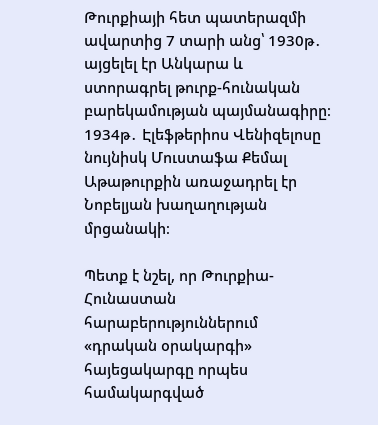Թուրքիայի հետ պատերազմի ավարտից 7 տարի անց՝ 1930թ․ այցելել էր Անկարա և ստորագրել թուրք-հունական բարեկամության պայմանագիրը։ 1934թ․ Էլեֆթերիոս Վենիզելոսը նույնիսկ Մուստաֆա Քեմալ Աթաթուրքին առաջադրել էր Նոբելյան խաղաղության մրցանակի։

Պետք է նշել, որ Թուրքիա-Հունաստան հարաբերություններում «դրական օրակարգի» հայեցակարգը որպես համակարգված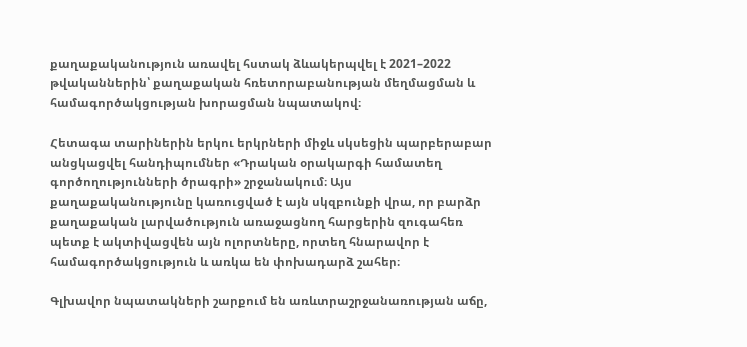քաղաքականություն առավել հստակ ձևակերպվել է 2021–2022 թվականներին՝ քաղաքական հռետորաբանության մեղմացման և համագործակցության խորացման նպատակով։

Հետագա տարիներին երկու երկրների միջև սկսեցին պարբերաբար անցկացվել հանդիպումներ «Դրական օրակարգի համատեղ գործողությունների ծրագրի» շրջանակում։ Այս քաղաքականությունը կառուցված է այն սկզբունքի վրա, որ բարձր քաղաքական լարվածություն առաջացնող հարցերին զուգահեռ պետք է ակտիվացվեն այն ոլորտները, որտեղ հնարավոր է համագործակցություն և առկա են փոխադարձ շահեր։

Գլխավոր նպատակների շարքում են առևտրաշրջանառության աճը,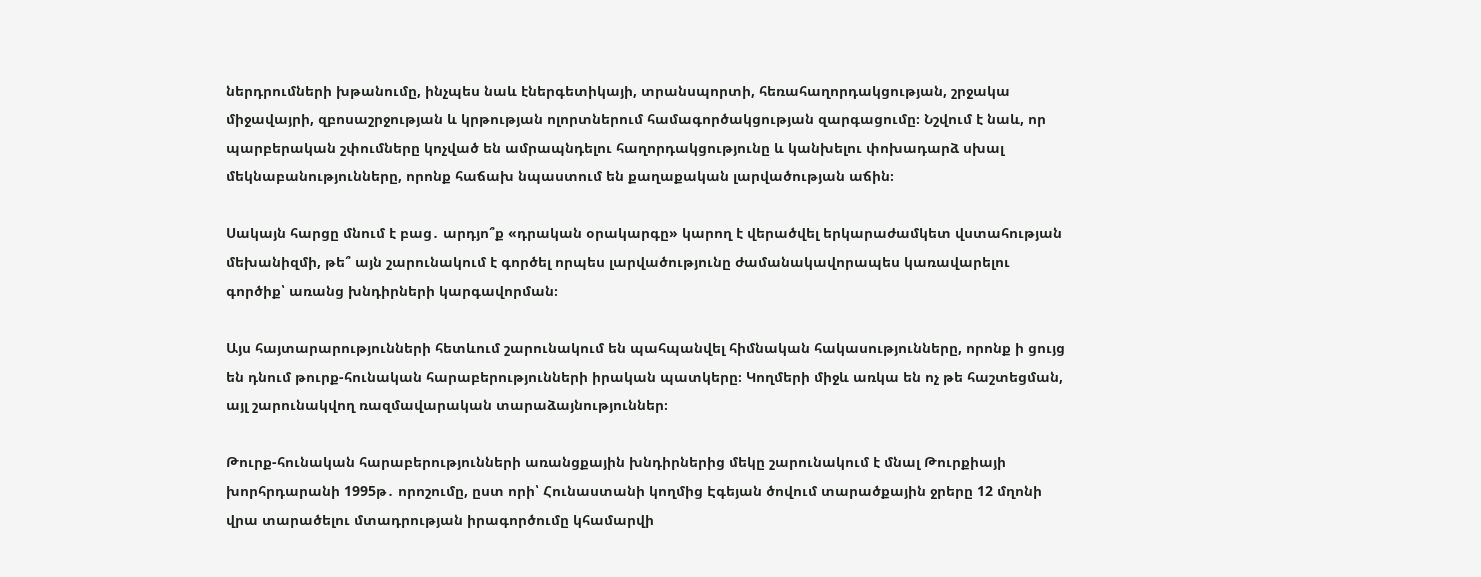ներդրումների խթանումը, ինչպես նաև էներգետիկայի, տրանսպորտի, հեռահաղորդակցության, շրջակա միջավայրի, զբոսաշրջության և կրթության ոլորտներում համագործակցության զարգացումը։ Նշվում է նաև, որ պարբերական շփումները կոչված են ամրապնդելու հաղորդակցությունը և կանխելու փոխադարձ սխալ մեկնաբանությունները, որոնք հաճախ նպաստում են քաղաքական լարվածության աճին։

Սակայն հարցը մնում է բաց․ արդյո՞ք «դրական օրակարգը» կարող է վերածվել երկարաժամկետ վստահության մեխանիզմի, թե՞ այն շարունակում է գործել որպես լարվածությունը ժամանակավորապես կառավարելու գործիք՝ առանց խնդիրների կարգավորման։

Այս հայտարարությունների հետևում շարունակում են պահպանվել հիմնական հակասությունները, որոնք ի ցույց են դնում թուրք-հունական հարաբերությունների իրական պատկերը։ Կողմերի միջև առկա են ոչ թե հաշտեցման, այլ շարունակվող ռազմավարական տարաձայնություններ։

Թուրք-հունական հարաբերությունների առանցքային խնդիրներից մեկը շարունակում է մնալ Թուրքիայի խորհրդարանի 1995թ․ որոշումը, ըստ որի՝ Հունաստանի կողմից Էգեյան ծովում տարածքային ջրերը 12 մղոնի վրա տարածելու մտադրության իրագործումը կհամարվի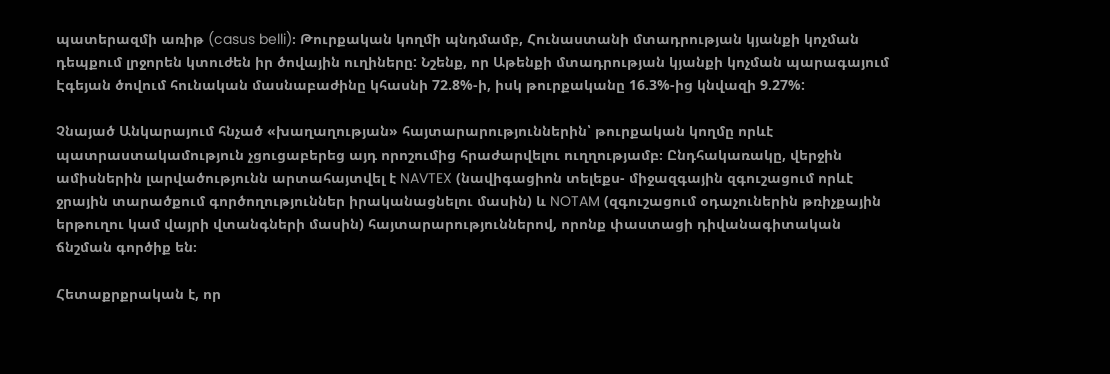պատերազմի առիթ (casus belli)։ Թուրքական կողմի պնդմամբ, Հունաստանի մտադրության կյանքի կոչման դեպքում լրջորեն կտուժեն իր ծովային ուղիները: Նշենք, որ Աթենքի մտադրության կյանքի կոչման պարագայում Էգեյան ծովում հունական մասնաբաժինը կհասնի 72.8%-ի, իսկ թուրքականը 16.3%-ից կնվազի 9.27%:

Չնայած Անկարայում հնչած «խաղաղության» հայտարարություններին՝ թուրքական կողմը որևէ պատրաստակամություն չցուցաբերեց այդ որոշումից հրաժարվելու ուղղությամբ։ Ընդհակառակը, վերջին ամիսներին լարվածությունն արտահայտվել է NAVTEX (նավիգացիոն տելեքս- միջազգային զգուշացում որևէ ջրային տարածքում գործողություններ իրականացնելու մասին) և NOTAM (զգուշացում օդաչուներին թռիչքային երթուղու կամ վայրի վտանգների մասին) հայտարարություններով, որոնք փաստացի դիվանագիտական ճնշման գործիք են։

Հետաքրքրական է, որ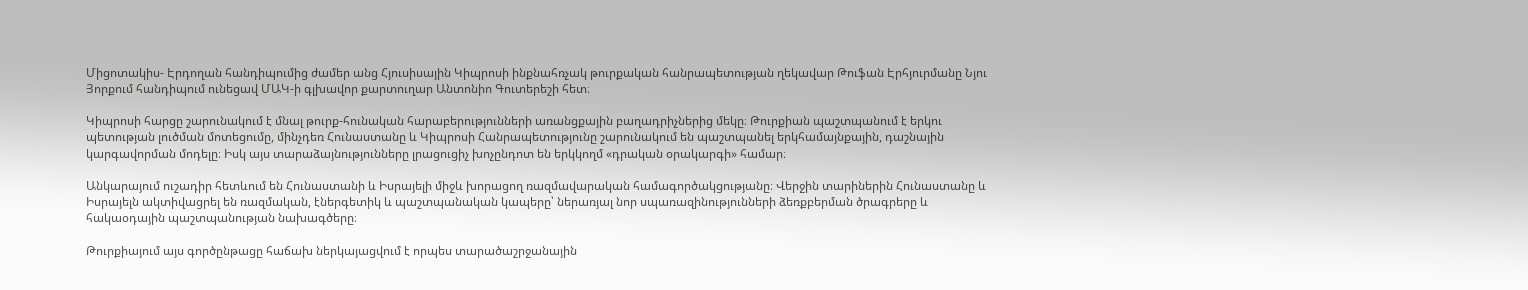Միցոտակիս- Էրդողան հանդիպումից ժամեր անց Հյուսիսային Կիպրոսի ինքնահռչակ թուրքական հանրապետության ղեկավար Թուֆան Էրհյուրմանը Նյու Յորքում հանդիպում ունեցավ ՄԱԿ-ի գլխավոր քարտուղար Անտոնիո Գուտերեշի հետ։

Կիպրոսի հարցը շարունակում է մնալ թուրք-հունական հարաբերությունների առանցքային բաղադրիչներից մեկը։ Թուրքիան պաշտպանում է երկու պետության լուծման մոտեցումը, մինչդեռ Հունաստանը և Կիպրոսի Հանրապետությունը շարունակում են պաշտպանել երկհամայնքային, դաշնային կարգավորման մոդելը։ Իսկ այս տարաձայնությունները լրացուցիչ խոչընդոտ են երկկողմ «դրական օրակարգի» համար։

Անկարայում ուշադիր հետևում են Հունաստանի և Իսրայելի միջև խորացող ռազմավարական համագործակցությանը։ Վերջին տարիներին Հունաստանը և Իսրայելն ակտիվացրել են ռազմական, էներգետիկ և պաշտպանական կապերը՝ ներառյալ նոր սպառազինությունների ձեռքբերման ծրագրերը և հակաօդային պաշտպանության նախագծերը։

Թուրքիայում այս գործընթացը հաճախ ներկայացվում է որպես տարածաշրջանային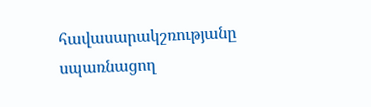հավասարակշռությանը սպառնացող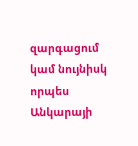զարգացում կամ նույնիսկ որպես Անկարայի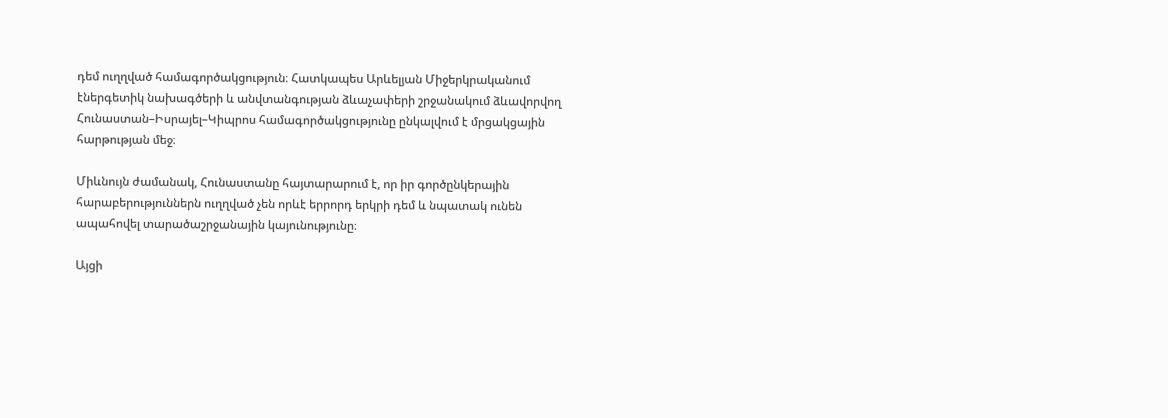դեմ ուղղված համագործակցություն։ Հատկապես Արևելյան Միջերկրականում էներգետիկ նախագծերի և անվտանգության ձևաչափերի շրջանակում ձևավորվող Հունաստան–Իսրայել–Կիպրոս համագործակցությունը ընկալվում է մրցակցային հարթության մեջ։

Միևնույն ժամանակ, Հունաստանը հայտարարում է, որ իր գործընկերային հարաբերություններն ուղղված չեն որևէ երրորդ երկրի դեմ և նպատակ ունեն ապահովել տարածաշրջանային կայունությունը։

Այցի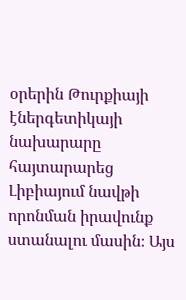օրերին Թուրքիայի էներգետիկայի նախարարը հայտարարեց Լիբիայում նավթի որոնման իրավունք ստանալու մասին։ Այս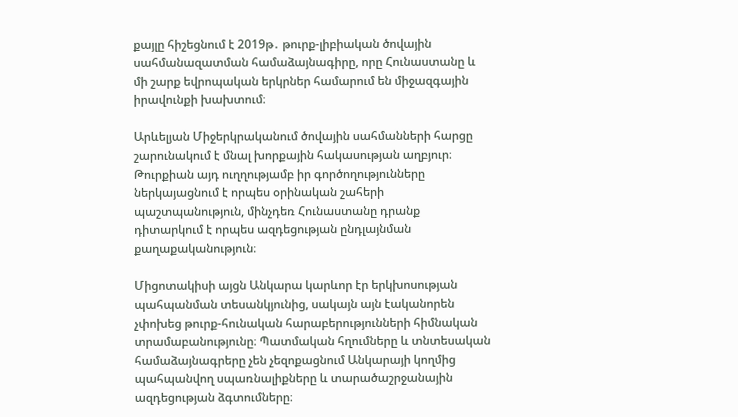քայլը հիշեցնում է 2019թ․ թուրք-լիբիական ծովային սահմանազատման համաձայնագիրը, որը Հունաստանը և մի շարք եվրոպական երկրներ համարում են միջազգային իրավունքի խախտում։

Արևելյան Միջերկրականում ծովային սահմանների հարցը շարունակում է մնալ խորքային հակասության աղբյուր։ Թուրքիան այդ ուղղությամբ իր գործողությունները ներկայացնում է որպես օրինական շահերի պաշտպանություն, մինչդեռ Հունաստանը դրանք դիտարկում է որպես ազդեցության ընդլայնման քաղաքականություն։

Միցոտակիսի այցն Անկարա կարևոր էր երկխոսության պահպանման տեսանկյունից, սակայն այն էականորեն չփոխեց թուրք-հունական հարաբերությունների հիմնական տրամաբանությունը։ Պատմական հղումները և տնտեսական համաձայնագրերը չեն չեզոքացնում Անկարայի կողմից պահպանվող սպառնալիքները և տարածաշրջանային ազդեցության ձգտումները։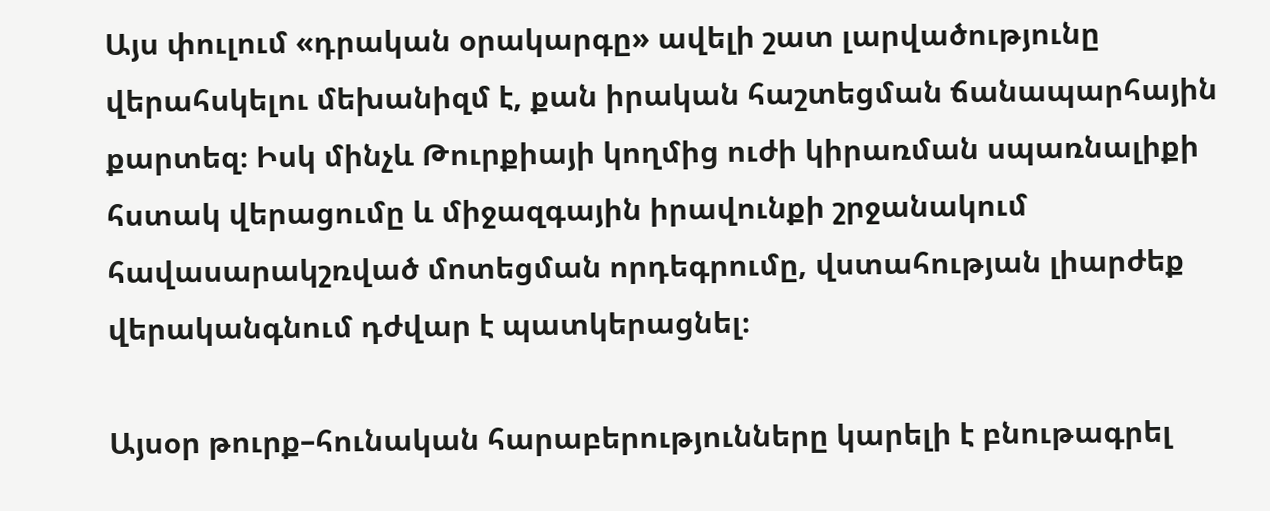Այս փուլում «դրական օրակարգը» ավելի շատ լարվածությունը վերահսկելու մեխանիզմ է, քան իրական հաշտեցման ճանապարհային քարտեզ։ Իսկ մինչև Թուրքիայի կողմից ուժի կիրառման սպառնալիքի հստակ վերացումը և միջազգային իրավունքի շրջանակում հավասարակշռված մոտեցման որդեգրումը, վստահության լիարժեք վերականգնում դժվար է պատկերացնել։

Այսօր թուրք–հունական հարաբերությունները կարելի է բնութագրել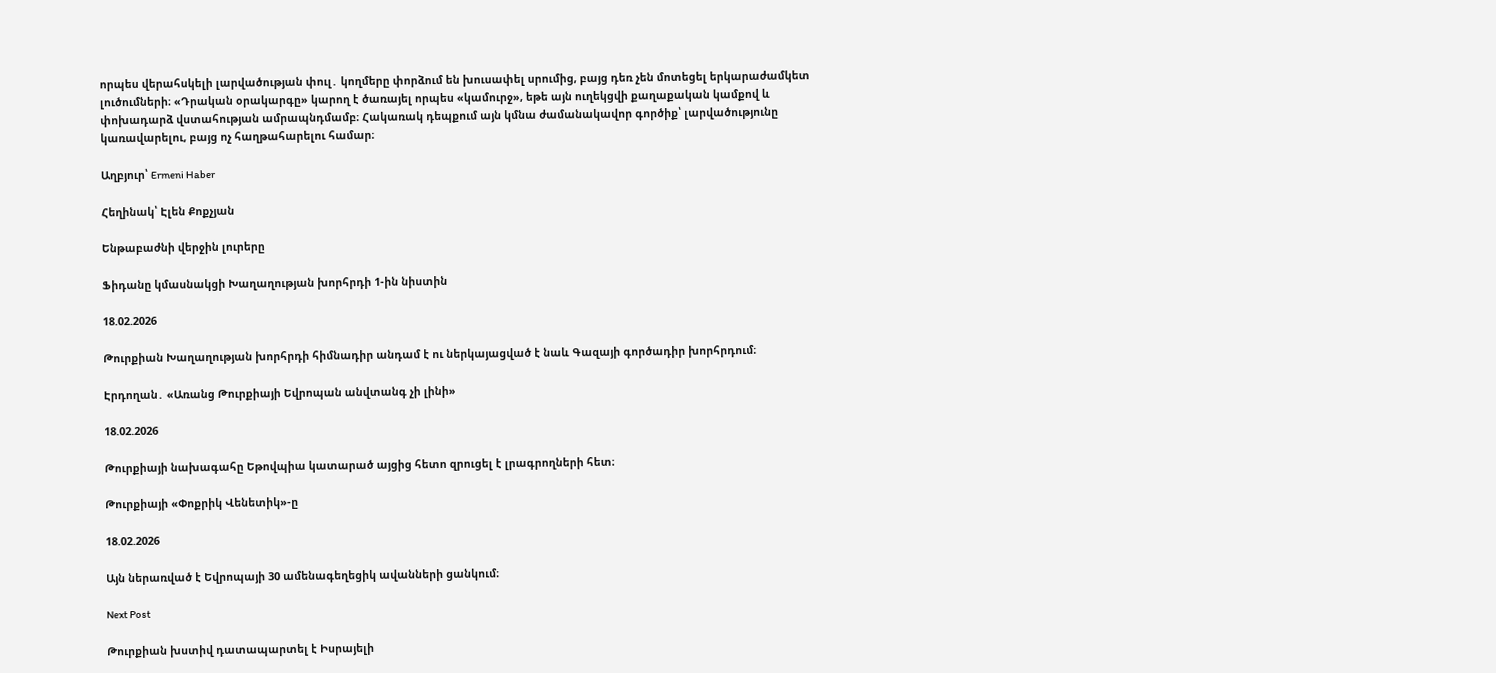որպես վերահսկելի լարվածության փուլ․ կողմերը փորձում են խուսափել սրումից, բայց դեռ չեն մոտեցել երկարաժամկետ լուծումների։ «Դրական օրակարգը» կարող է ծառայել որպես «կամուրջ», եթե այն ուղեկցվի քաղաքական կամքով և փոխադարձ վստահության ամրապնդմամբ։ Հակառակ դեպքում այն կմնա ժամանակավոր գործիք՝ լարվածությունը կառավարելու, բայց ոչ հաղթահարելու համար։

Աղբյուր՝ Ermeni Haber

Հեղինակ՝ Էլեն Քոքչյան

Ենթաբաժնի վերջին լուրերը

Ֆիդանը կմասնակցի Խաղաղության խորհրդի 1-ին նիստին

18.02.2026

Թուրքիան Խաղաղության խորհրդի հիմնադիր անդամ է ու ներկայացված է նաև Գազայի գործադիր խորհրդում։

Էրդողան․ «Առանց Թուրքիայի Եվրոպան անվտանգ չի լինի»

18.02.2026

Թուրքիայի նախագահը Եթովպիա կատարած այցից հետո զրուցել է լրագրողների հետ։

Թուրքիայի «Փոքրիկ Վենետիկ»-ը

18.02.2026

Այն ներառված է Եվրոպայի 30 ամենագեղեցիկ ավանների ցանկում։

Next Post

Թուրքիան խստիվ դատապարտել է Իսրայելի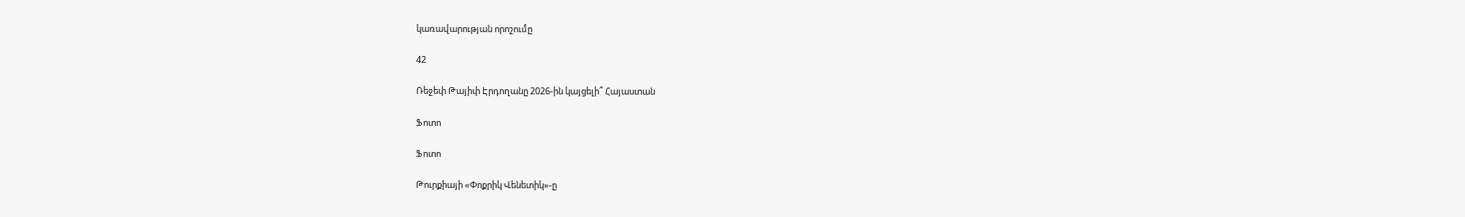կառավարության որոշումը

42

Ռեջեփ Թայիփ Էրդողանը 2026-ին կայցելի՞ Հայաստան

Ֆոտո

Ֆոտո

Թուրքիայի «Փոքրիկ Վենետիկ»-ը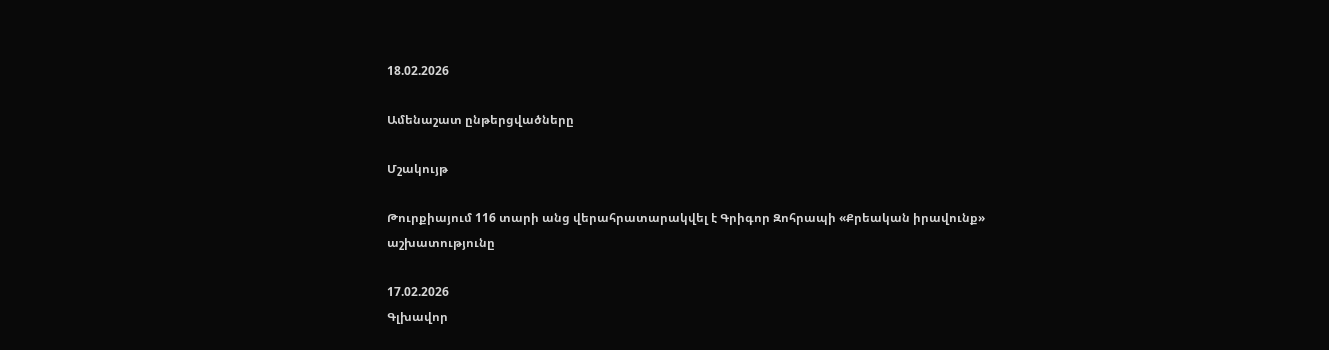18.02.2026

Ամենաշատ ընթերցվածները

Մշակույթ

Թուրքիայում 116 տարի անց վերահրատարակվել է Գրիգոր Զոհրապի «Քրեական իրավունք» աշխատությունը

17.02.2026
Գլխավոր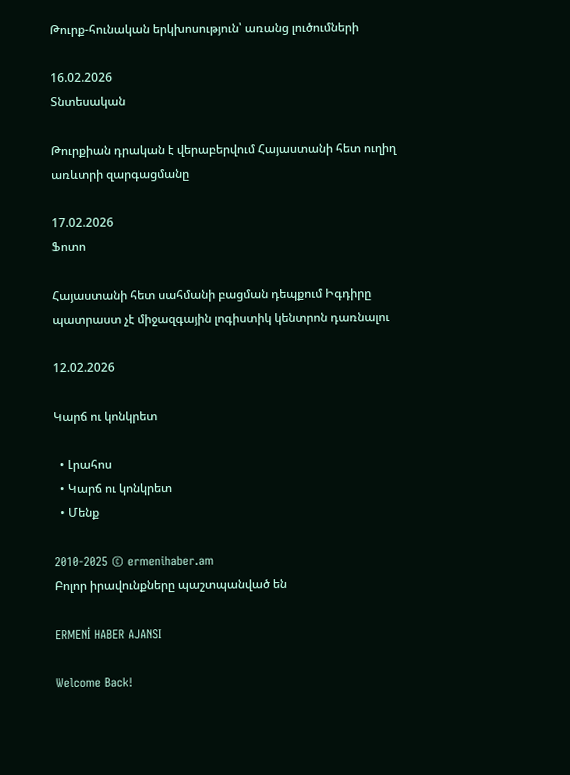Թուրք-հունական երկխոսություն՝ առանց լուծումների

16.02.2026
Տնտեսական

Թուրքիան դրական է վերաբերվում Հայաստանի հետ ուղիղ առևտրի զարգացմանը

17.02.2026
Ֆոտո

Հայաստանի հետ սահմանի բացման դեպքում Իգդիրը պատրաստ չէ միջազգային լոգիստիկ կենտրոն դառնալու

12.02.2026

Կարճ ու կոնկրետ

  • Լրահոս
  • Կարճ ու կոնկրետ
  • Մենք

2010-2025 © ermenihaber.am
Բոլոր իրավունքները պաշտպանված են

ERMENİ HABER AJANSI

Welcome Back!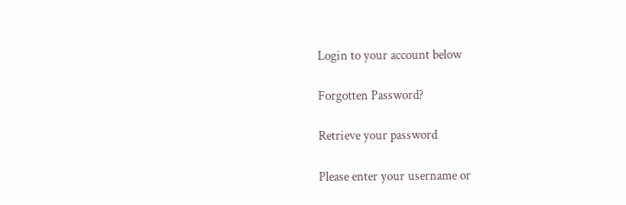Login to your account below

Forgotten Password?

Retrieve your password

Please enter your username or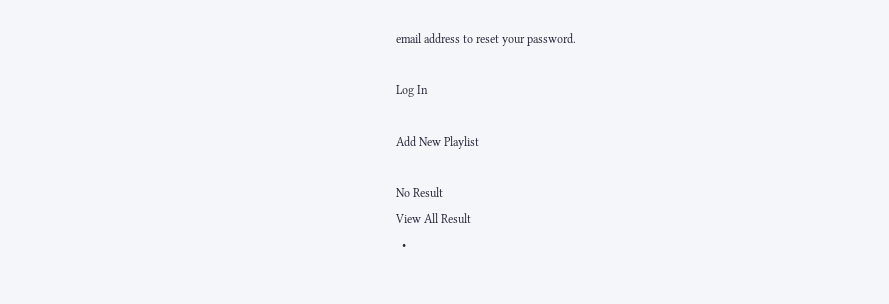email address to reset your password.

Log In

Add New Playlist

No Result
View All Result
  •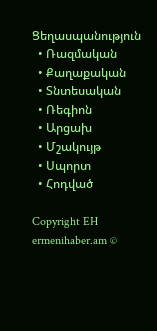Ցեղասպանություն
  • Ռազմական
  • Քաղաքական
  • Տնտեսական
  • Ռեգիոն
  • Արցախ
  • Մշակույթ
  • Սպորտ
  • Հոդված

Copyright EH ermenihaber.am ©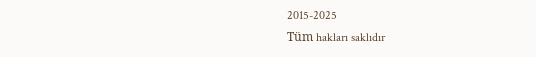2015-2025
Tüm hakları saklıdır